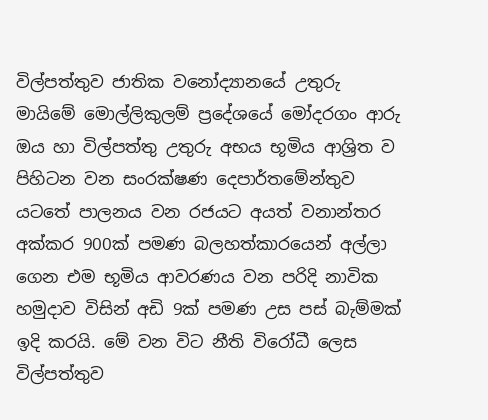විල්පත්තුව ජාතික වනෝද්‍යානයේ උතුරු මායිමේ මොල්ලිකුලම් ප්‍රදේශයේ මෝදරගං ආරු ඔය හා විල්පත්තු උතුරු අභය භූමිය ආශ්‍රිත ව පිහිටන වන සංරක්ෂණ දෙපාර්තමේන්තුව යටතේ පාලනය වන රජයට අයත් වනාන්තර අක්කර 900ක් පමණ බලහත්කාරයෙන් අල්ලා ගෙන එම භූමිය ආවරණය වන පරිදි නාවික හමුදාව විසින් අඩි 9ක් පමණ උස පස් බැම්මක් ඉදි කරයි. මේ වන විට නීති විරෝධී ලෙස විල්පත්තුව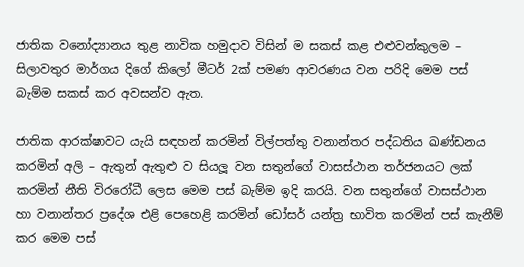ජාතික වනෝද්‍යානය තුළ නාවික හමුදාව විසින් ම සකස් කළ එළුවන්කුලම – සිලාවතුර මාර්ගය දිගේ කිලෝ මීටර් 2ක් පමණ ආවරණය වන පරිදි මෙම පස් බැම්ම සකස් කර අවසන්ව ඇත.

ජාතික ආරක්ෂාවට යැයි සඳහන් කරමින් විල්පත්තු වනාන්තර පද්ධතිය ඛණ්ඩනය කරමින් අලි – ඇතුන් ඇතුළු ව සියලූ වන සතුන්ගේ වාසස්ථාන තර්ජනයට ලක් කරමින් නීති විරරෝධී ලෙස මෙම පස් බැම්ම ඉදි කරයි. වන සතුන්ගේ වාසස්ථාන හා වනාන්තර ප්‍රදේශ එළි පෙහෙළි කරමින් ඩෝසර් යන්ත්‍ර භාවිත කරමින් පස් කැනීම් කර මෙම පස්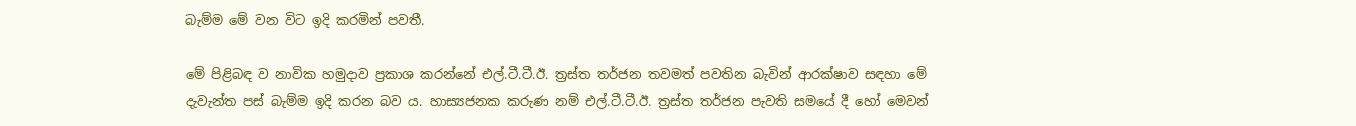බැම්ම මේ වන විට ඉදි කරමින් පවතී.

මේ පිළිබඳ ව නාවික හමුදාව ප්‍රකාශ කරන්නේ එල්.ටී.ටී.ඊ. ත්‍රස්ත තර්ජන තවමත් පවතින බැවින් ආරක්ෂාව සඳහා මේ දැවැන්ත පස් බැම්ම ඉදි කරන බව ය. හාස්‍යජනක කරුණ නම් එල්.ටී.ටී.ඊ. ත්‍රස්ත තර්ජන පැවති සමයේ දී හෝ මෙවන්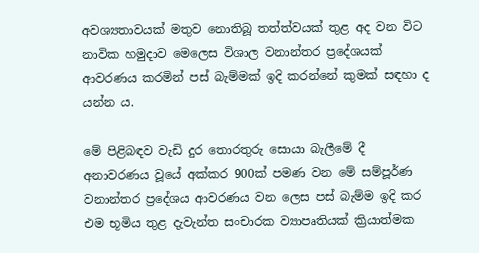අවශ්‍යතාවයක් මතුව නොතිබූ තත්ත්වයක් තුළ අද වන විට නාවික හමුදාව මෙලෙස විශාල වනාන්තර ප්‍රදේශයක් ආවරණය කරමින් පස් බැම්මක් ඉදි කරන්නේ කුමක් සඳහා ද යන්න ය.

මේ පිළිබඳව වැඩි දුර තොරතුරු සොයා බැලීමේ දී අනාවරණය වූයේ අක්කර 900ක් පමණ වන මේ සම්පූර්ණ වනාන්තර ප්‍රදේශය ආවරණය වන ලෙස පස් බැම්ම ඉදි කර එම භූමිය තුළ දැවැන්ත සංචාරක ව්‍යාපෘතියක් ක්‍රියාත්මක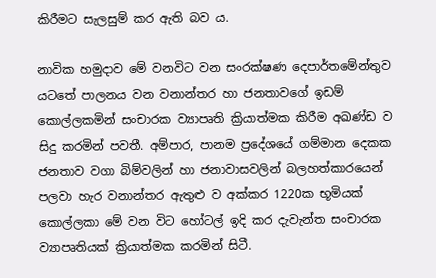කිරීමට සැලසුම් කර ඇති බව ය.

නාවික හමුදාව මේ වනවිට වන සංරක්ෂණ දෙපාර්තමේන්තුව යටතේ පාලනය වන වනාන්තර හා ජනතාවගේ ඉඩම් කොල්ලකමින් සංචාරක ව්‍යාපෘති ක්‍රියාත්මක කිරීම අඛණ්ඩ ව සිදු කරමින් පවතී. අම්පාර, පානම ප්‍රදේශයේ ගම්මාන දෙකක ජනතාව වගා බිම්වලින් හා ජනාවාසවලින් බලහත්කාරයෙන් පලවා හැර වනාන්තර ඇතුළු ව අක්කර 1220ක භූමියක් කොල්ලකා මේ වන විට හෝටල් ඉදි කර දැවැන්ත සංචාරක ව්‍යාපෘතියක් ක්‍රියාත්මක කරමින් සිටී.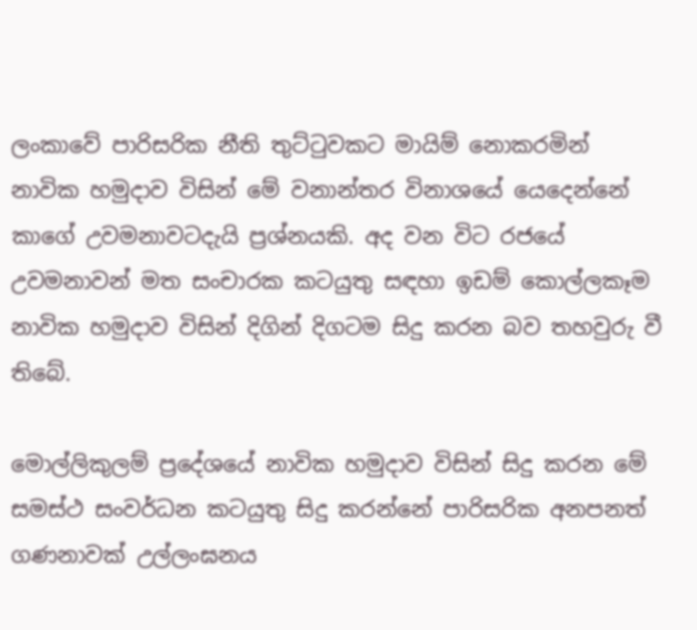ලංකාවේ පාරිසරික නීති තුට්ටුවකට මායිම් නොකරමින් නාවික හමුදාව විසින් මේ වනාන්තර විනාශයේ යෙදෙන්නේ කාගේ උවමනාවටදැයි ප්‍රශ්නයකි. අද වන විට රජයේ උවමනාවන් මත සංචාරක කටයුතු සඳහා ඉඩම් කොල්ලකෑම නාවික හමුදාව විසින් දිගින් දිගටම සිදු කරන බව තහවුරු වී තිබේ.

මොල්ලිකුලම් ප්‍රදේශයේ නාවික හමුදාව විසින් සිදු කරන මේ සමස්ථ සංවර්ධන කටයුතු සිදු කරන්නේ පාරිසරික අනපනත් ගණනාවක් උල්ලංඝනය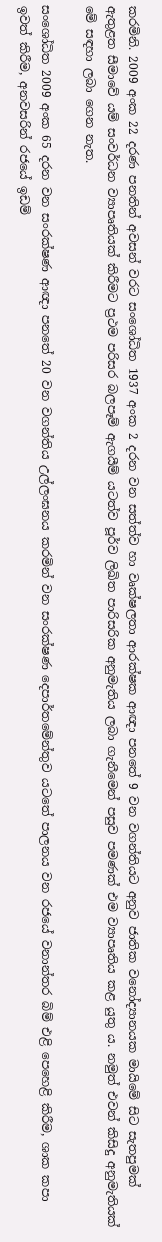කරමිනි. 2009 අංක 22 දරණ පනතින් අවසන් වරට සංශෝධිත 1937 අංක 2 දරන වන සත්ත්ව හා වෘක්ෂලතා ආරක්ෂක ආඥා පනතේ 9 වන වගන්තියට අනුව ජාතික වනෝද්‍යානයක මායිමේ සිට සැතපුමක් ඇතුළත සීමාවේ යම් සංවර්ධන ව්‍යාපෘතියක් කිරීමට ප්‍රථම පරිසර බලපෑම් ඇගයීම් යටත්ව පූර්ව ලිඛිත පාරිසරික අනුමැතිය ලබා ගැනීමෙන් පසුව පමණක් එම ව්‍යාපෘතිය කළ යුතු ය. නමුත් එවන් කිසිදු අනුමැතියක් මේ සඳහා ලබා ගෙන නැත.

සංශෝධිත 2009 අංක 65 දරන වන සංරක්ෂණ ආඥා පනතේ 20 වන වගන්තිය උල්ලංඝනය කරමින් වන සංරක්ෂණ දෙපාර්තමේන්තුව යටතේ පාලනය වන රජයේ වනාන්තර බිම් එළි පෙහෙළි කිරීම, ශාක කපා ඉවත් කිරීම, අනවසරින් රජයේ ඉඩම්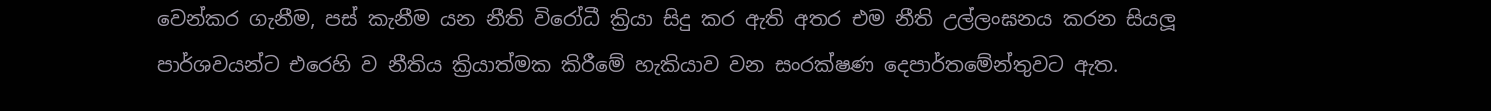වෙන්කර ගැනීම, පස් කැනීම යන නීති විරෝධී ක්‍රියා සිදු කර ඇති අතර එම නීති උල්ලංඝනය කරන සියලූ පාර්ශවයන්ට එරෙහි ව නීතිය ක්‍රියාත්මක කිරීමේ හැකියාව වන සංරක්ෂණ දෙපාර්තමේන්තුවට ඇත.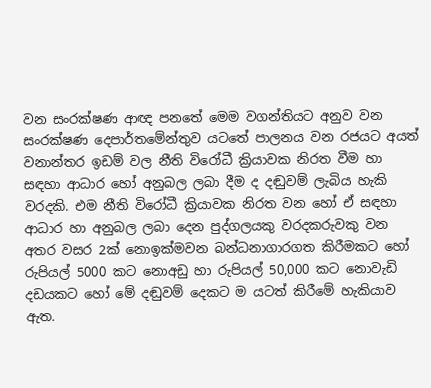වන සංරක්ෂණ ආඥ පනතේ මෙම වගන්තියට අනුව වන සංරක්ෂණ දෙපාර්තමේන්තුව යටතේ පාලනය වන රජයට අයත් වනාන්තර ඉඩම් වල නීති විරෝධී ක්‍රියාවක නිරත වීම හා සඳහා ආධාර හෝ අනුබල ලබා දීම ද දඬුවම් ලැබිය හැකි වරදකි. එම නීති විරෝධී ක්‍රියාවක නිරත වන හෝ ඒ සඳහා ආධාර හා අනුබල ලබා දෙන පුද්ගලයකු වරදකරුවකු වන අතර වසර 2ක් නොඉක්මවන බන්ධනාගාරගත කිරීමකට හෝ රුපියල් 5000 කට නොඅඩු හා රුපියල් 50,000 කට නොවැඩි දඩයකට හෝ මේ දඬුවම් දෙකට ම යටත් කිරීමේ හැකියාව ඇත.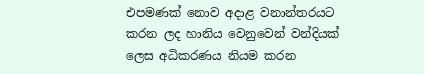එපමණක් නොව අදාළ වනාන්තරයට කරන ලද හානිය වෙනුවෙන් වන්දියක් ලෙස අධිකරණය නියම කරන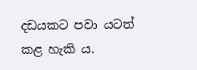දඩයකට පවා යටත් කළ හැකි ය.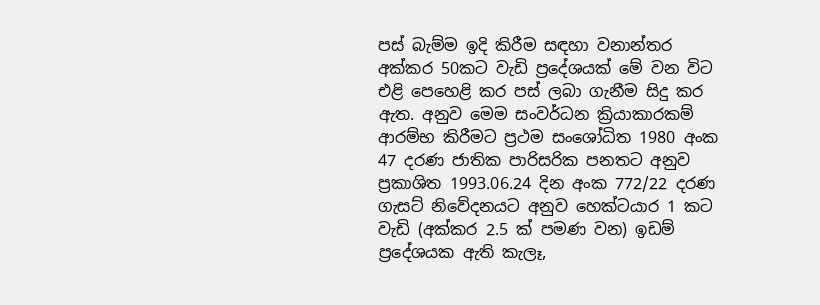පස් බැම්ම ඉදි කිරීම සඳහා වනාන්තර අක්කර 50කට වැඩි ප්‍රදේශයක් මේ වන විට එළි පෙහෙළි කර පස් ලබා ගැනීම සිදු කර ඇත. අනුව මෙම සංවර්ධන ක්‍රියාකාරකම් ආරම්භ කිරීමට ප්‍රථම සංශෝධිත 1980 අංක 47 දරණ ජාතික පාරිසරික පනතට අනුව ප්‍රකාශිත 1993.06.24 දින අංක 772/22 දරණ ගැසට් නිවේදනයට අනුව හෙක්ටයාර 1 කට වැඩි (අක්කර 2.5 ක් පමණ වන) ඉඩම් ප්‍රදේශයක ඇති කැලෑ,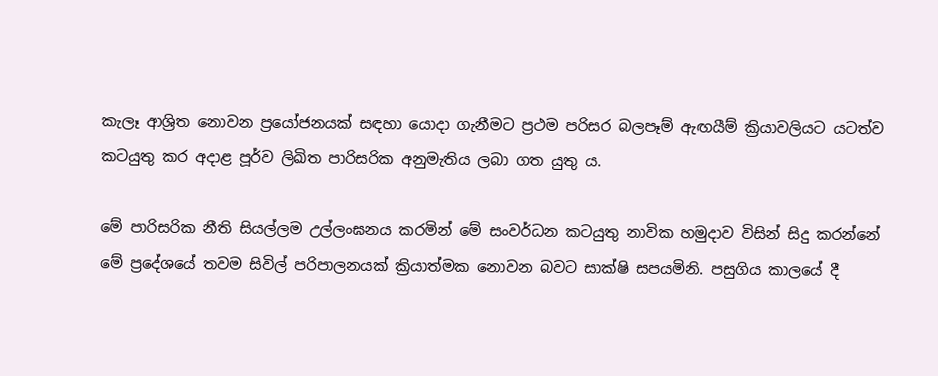කැලෑ ආශ්‍රිත නොවන ප්‍රයෝජනයක් සඳහා යොදා ගැනීමට ප්‍රථම පරිසර බලපෑම් ඇඟයීම් ක්‍රියාවලියට යටත්ව කටයුතු කර අදාළ පූර්ව ලිඛිත පාරිසරික අනුමැතිය ලබා ගත යුතු ය.

මේ පාරිසරික නීති සියල්ලම උල්ලංඝනය කරමින් මේ සංවර්ධන කටයුතු නාවික හමුදාව විසින් සිදු කරන්නේ මේ ප්‍රදේශයේ තවම සිවිල් පරිපාලනයක් ක්‍රියාත්මක නොවන බවට සාක්ෂි සපයමිනි. පසුගිය කාලයේ දී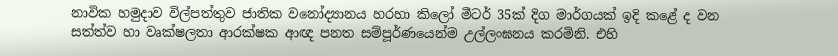නාවික හමුදාව විල්පත්තුව ජාතික වනෝද්‍යානය හරහා කිලෝ මීටර් 35ක් දිග මාර්ගයක් ඉදි කළේ ද වන සත්ත්ව හා වෘක්ෂලතා ආරක්ෂක ආඥ පනත සම්පූර්ණයෙන්ම උල්ලංඝනය කරමිනි. එහි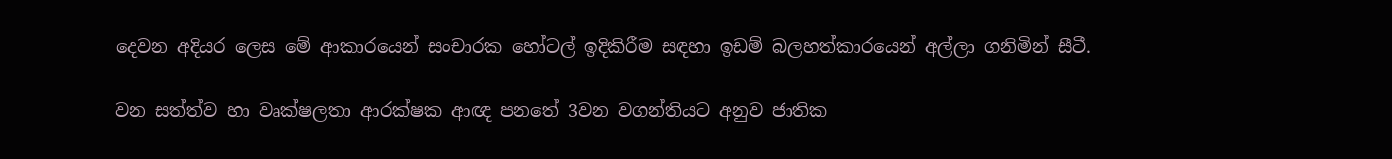දෙවන අදියර ලෙස මේ ආකාරයෙන් සංචාරක හෝටල් ඉදිකිරීම සඳහා ඉඩම් බලහත්කාරයෙන් අල්ලා ගනිමින් සීටී.

වන සත්ත්ව හා වෘක්ෂලතා ආරක්ෂක ආඥ පනතේ 3වන වගන්තියට අනුව ජාතික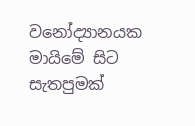වනෝද්‍යානයක මායිමේ සිට සැතපුමක්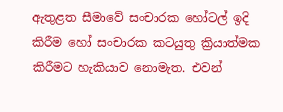ඇතුළත සීමාවේ සංචාරක හෝටල් ඉදි කිරීම හෝ සංචාරක කටයුතු ක්‍රියාත්මක කිරීමට හැකියාව නොමැත. එවන්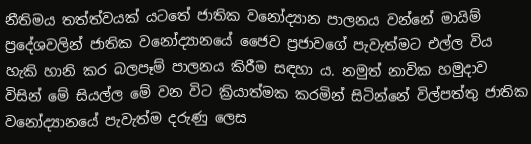නීතිමය තත්ත්වයක් යටතේ ජාතික වනෝද්‍යාන පාලනය වන්නේ මායිම් ප්‍රදේශවලින් ජාතික වනෝද්‍යානයේ ජෛව ප්‍රජාවගේ පැවැත්මට එල්ල විය හැකි හානි කර බලපෑම් පාලනය කිරීම සඳහා ය. නමුත් නාවික හමුදාව විසින් මේ සියල්ල මේ වන විට ක්‍රියාත්මක කරමින් සිටින්නේ විල්පත්තු ජාතික වනෝද්‍යානයේ පැවැත්ම දරුණු ලෙස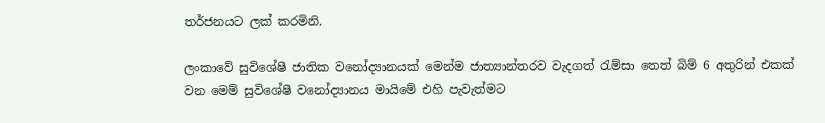තර්ජනයට ලක් කරමිනි.

ලංකාවේ සුවිශේෂී ජාතික වනෝද්‍යානයක් මෙන්ම ජාත්‍යාන්තරව වැදගත් රැම්සා තෙත් බිම් 6 අතුරින් එකක් වන මෙම් සුවිශේෂී වනෝද්‍යානය මායිමේ එහි පැවැත්මට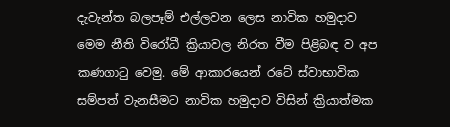දැවැන්ත බලපෑම් එල්ලවන ලෙස නාවික හමුදාව මෙම නීති විරෝධී ක්‍රියාවල නිරත වීම පිළිබඳ ව අප කණගාටු වෙමු. මේ ආකාරයෙන් රටේ ස්වාභාවික සම්පත් වැනසීමට නාවික හමුදාව විසින් ක්‍රියාත්මක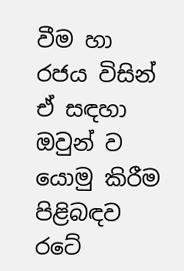වීම හා රජය විසින් ඒ සඳහා ඔවුන් ව යොමු කිරීම පිළිබඳව රටේ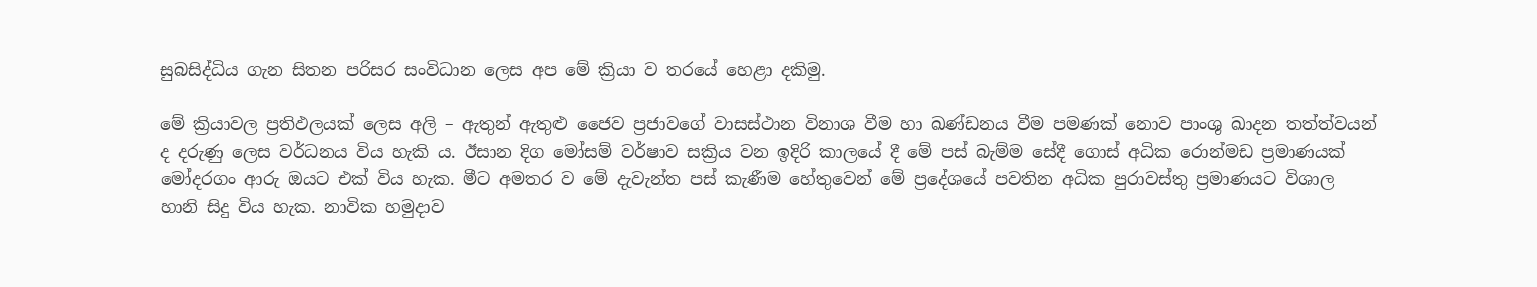සුබසිද්ධිය ගැන සිතන පරිසර සංවිධාන ලෙස අප මේ ක්‍රියා ව තරයේ හෙළා දකිමු.

මේ ක්‍රියාවල ප්‍රතිඵලයක් ලෙස අලි – ඇතුන් ඇතුළු ජෛව ප්‍රජාවගේ වාසස්ථාන විනාශ වීම හා ඛණ්ඩනය වීම පමණක් නොව පාංශු ඛාදන තත්ත්වයන් ද දරුණු ලෙස වර්ධනය විය හැකි ය. ඊසාන දිග මෝසම් වර්ෂාව සක්‍රිය වන ඉදිරි කාලයේ දී මේ පස් බැම්ම සේදී ගොස් අධික රොන්මඩ ප්‍රමාණයක් මෝදරගං ආරු ඔයට එක් විය හැක. මීට අමතර ව මේ දැවැන්ත පස් කැණීම හේතුවෙන් මේ ප්‍රදේශයේ පවතින අධික පුරාවස්තු ප්‍රමාණයට විශාල හානි සිදු විය හැක. නාවික හමුදාව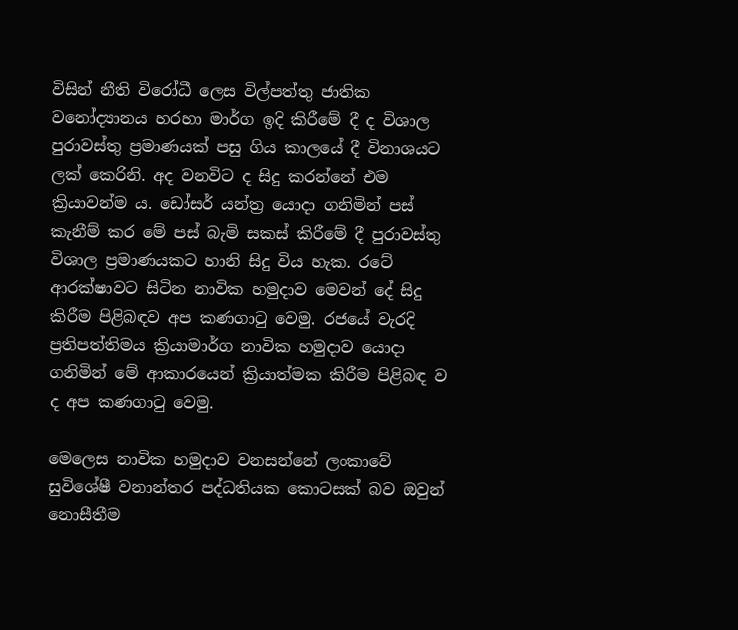විසින් නීති විරෝධී ලෙස විල්පත්තු ජාතික වනෝද්‍යානය හරහා මාර්ග ඉදි කිරීමේ දී ද විශාල පුරාවස්තු ප්‍රමාණයක් පසු ගිය කාලයේ දී විනාශයට ලක් කෙරිනි. අද වනවිට ද සිදු කරන්නේ එම ක්‍රියාවන්ම ය. ඩෝසර් යන්ත්‍ර යොදා ගනිමින් පස් කැනීම් කර මේ පස් බැමි සකස් කිරීමේ දී පුරාවස්තු විශාල ප්‍රමාණයකට හානි සිදු විය හැක. රටේ ආරක්ෂාවට සිටින නාවික හමුදාව මෙවන් දේ සිදු කිරීම පිළිබඳව අප කණගාටු වෙමු. රජයේ වැරදි ප්‍රතිපත්තිමය ක්‍රියාමාර්ග නාවික හමුදාව යොදා ගනිමින් මේ ආකාරයෙන් ක්‍රියාත්මක කිරීම පිළිබඳ ව ද අප කණගාටු වෙමු.

මෙලෙස නාවික හමුදාව වනසන්නේ ලංකාවේ සුවිශේෂී වනාන්තර පද්ධතියක කොටසක් බව ඔවුන් නොසීතීම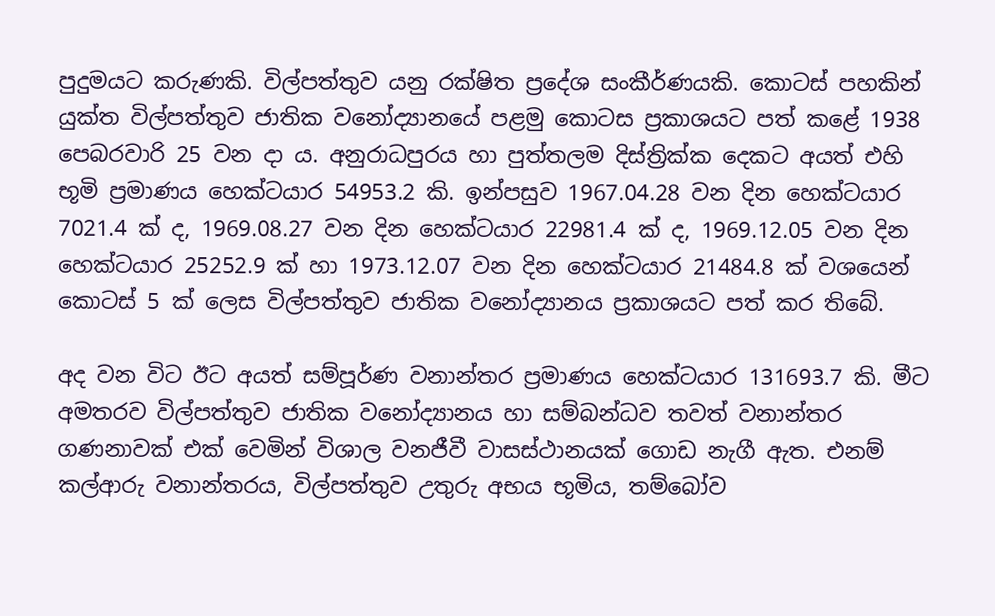පුදුමයට කරුණකි. විල්පත්තුව යනු රක්ෂිත ප්‍රදේශ සංකීර්ණයකි. කොටස් පහකින් යුක්ත විල්පත්තුව ජාතික වනෝද්‍යානයේ පළමු කොටස ප්‍රකාශයට පත් කළේ 1938 පෙබරවාරි 25 වන දා ය. අනුරාධපුරය හා පුත්තලම දිස්ත්‍රික්ක දෙකට අයත් එහි භූමි ප්‍රමාණය හෙක්ටයාර 54953.2 කි. ඉන්පසුව 1967.04.28 වන දින හෙක්ටයාර 7021.4 ක් ද, 1969.08.27 වන දින හෙක්ටයාර 22981.4 ක් ද, 1969.12.05 වන දින හෙක්ටයාර 25252.9 ක් හා 1973.12.07 වන දින හෙක්ටයාර 21484.8 ක් වශයෙන් කොටස් 5 ක් ලෙස විල්පත්තුව ජාතික වනෝද්‍යානය ප්‍රකාශයට පත් කර තිබේ.

අද වන විට ඊට අයත් සම්පූර්ණ වනාන්තර ප්‍රමාණය හෙක්ටයාර 131693.7 කි. මීට අමතරව විල්පත්තුව ජාතික වනෝද්‍යානය හා සම්බන්ධව තවත් වනාන්තර ගණනාවක් එක් වෙමින් විශාල වනජීවී වාසස්ථානයක් ගොඩ නැගී ඇත. එනම් කල්ආරු වනාන්තරය, විල්පත්තුව උතුරු අභය භූමිය, තම්බෝව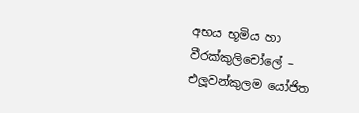අභය භූමිය හා වීරක්කුලිචෝලේ – එලූවන්කුලම යෝජිත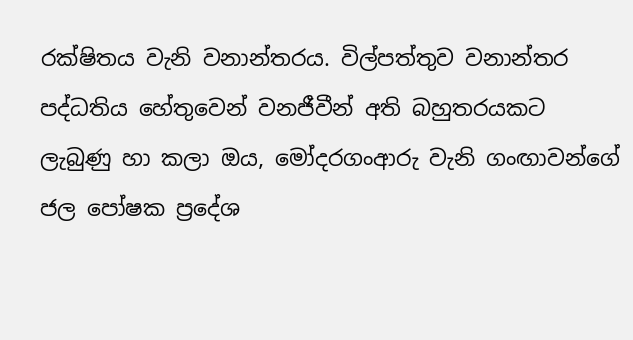රක්ෂිතය වැනි වනාන්තරය. විල්පත්තුව වනාන්තර පද්ධතිය හේතුවෙන් වනජීවීන් අති බහුතරයකට ලැබුණු හා කලා ඔය, මෝදරගංආරු වැනි ගංඟාවන්ගේ ජල පෝෂක ප්‍රදේශ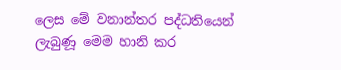ලෙස මේ වනාන්තර පද්ධතියෙන් ලැබුණූ මෙම හානි කර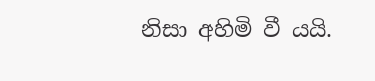නිසා අහිමි වී යයි.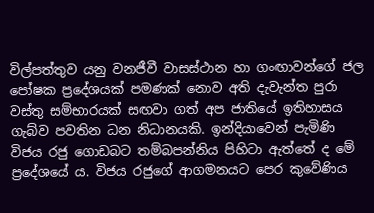විල්පත්තුව යනු වනජීවී වාසස්ථාන හා ගංඟාවන්ගේ ජල පෝෂක ප්‍රදේශයක් පමණක් නොව අති දැවැන්ත පුරා වස්තු සම්භාරයක් සඟවා ගත් අප ජාතියේ ඉතිහාසය ගැබ්ව පවතින ධන නිධානයකි. ඉන්දියාවෙන් පැමිණි විජය රජු ගොඩබට තම්බපන්නිය පිහිටා ඇත්තේ ද මේ ප්‍රදේශයේ ය. විජය රජුගේ ආගමනයට පෙර කුවේණිය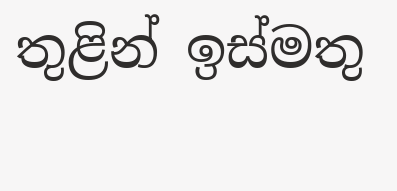තුළින් ඉස්මතු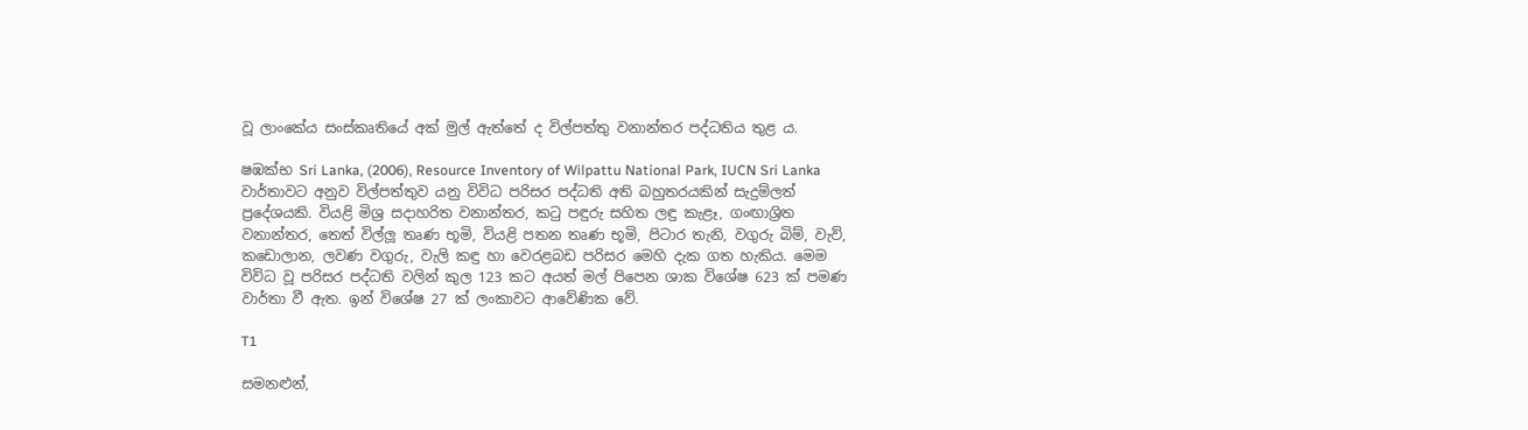වූ ලාංකේය සංස්කෘතියේ අක් මුල් ඇත්තේ ද විල්පත්තු වනාන්තර පද්ධතිය තුළ ය.

ෂඹක්‍භ Sri Lanka, (2006), Resource Inventory of Wilpattu National Park, IUCN Sri Lanka වාර්තාවට අනුව විල්පත්තුව යනු විවිධ පරිසර පද්ධති අති බහුතරයකින් සැදුම්ලත් ප්‍රදේශයකි. වියළි මිශ්‍ර සදාහරිත වනාන්තර, කටු පඳුරු සහිත ලඳු කැළෑ, ගංඟාශ්‍රිත වනාන්තර, තෙත් විල්ලූ තෘණ භූමි, වියළි පතන තෘණ භූමි, පිටාර තැනි, වගුරු බිම්, වැව්, කඩොලාන, ලවණ වගුරු, වැලි කඳු හා වෙරළබඩ පරිසර මෙහි දැක ගත හැකිය. මෙම විවිධ වූ පරිසර පද්ධති වලින් කුල 123 කට අයත් මල් පිපෙන ශාක විශේෂ 623 ක් පමණ වාර්තා වී ඇත. ඉන් විශේෂ 27 ක් ලංකාවට ආවේණික වේ.

T1

සමනළුන්,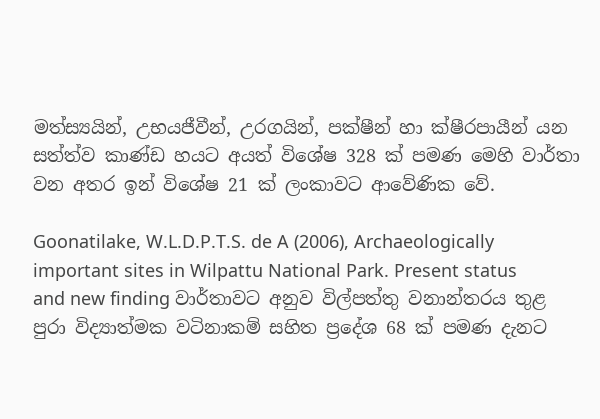මත්ස්‍යයින්, උභයජීවීන්, උරගයින්, පක්ෂීන් හා ක්ෂීරපායීන් යන සත්ත්ව කාණ්ඩ හයට අයත් විශේෂ 328 ක් පමණ මෙහි වාර්තා වන අතර ඉන් විශේෂ 21 ක් ලංකාවට ආවේණික වේ.

Goonatilake, W.L.D.P.T.S. de A (2006), Archaeologically important sites in Wilpattu National Park. Present status and new finding වාර්තාවට අනුව විල්පත්තු වනාන්තරය තුළ පුරා විද්‍යාත්මක වටිනාකම් සහිත ප්‍රදේශ 68 ක් පමණ දැනට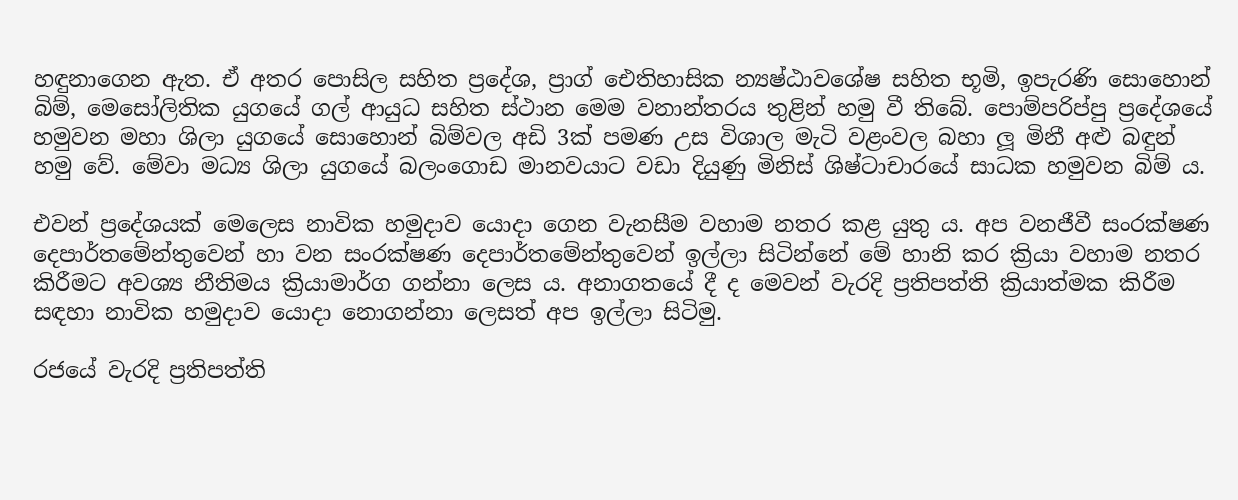හඳුනාගෙන ඇත. ඒ අතර පොසිල සහිත ප්‍රදේශ, ප්‍රාග් ඓතිහාසික න්‍යෂ්ඨාවශේෂ සහිත භූමි, ඉපැරණි සොහොන් බිම්, මෙසෝලිතික යුගයේ ගල් ආයුධ සහිත ස්ථාන මෙම වනාන්තරය තුළින් හමු වී තිබේ. පොම්පරිප්පු ප්‍රදේශයේ හමුවන මහා ශිලා යුගයේ සොහොන් බිම්වල අඩි 3ක් පමණ උස විශාල මැටි වළංවල බහා ලූ මිනී අළු බඳුන් හමු වේ. මේවා මධ්‍ය ශිලා යුගයේ බලංගොඩ මානවයාට වඩා දියුණු මිනිස් ශිෂ්ටාචාරයේ සාධක හමුවන බිම් ය.

එවන් ප්‍රදේශයක් මෙලෙස නාවික හමුදාව යොදා ගෙන වැනසීම වහාම නතර කළ යුතු ය. අප වනජීවී සංරක්ෂණ දෙපාර්තමේන්තුවෙන් හා වන සංරක්ෂණ දෙපාර්තමේන්තුවෙන් ඉල්ලා සිටින්නේ මේ හානි කර ක්‍රියා වහාම නතර කිරීමට අවශ්‍ය නීතිමය ක්‍රියාමාර්ග ගන්නා ලෙස ය. අනාගතයේ දී ද මෙවන් වැරදි ප්‍රතිපත්ති ක්‍රියාත්මක කිරීම සඳහා නාවික හමුදාව යොදා නොගන්නා ලෙසත් අප ඉල්ලා සිටිමු.

රජයේ වැරදි ප්‍රතිපත්ති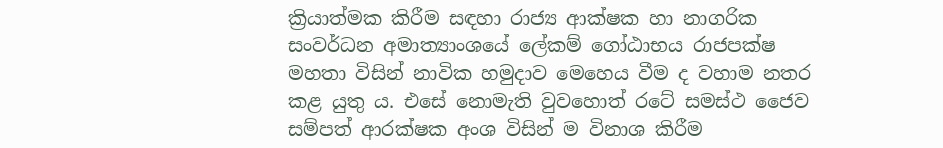ක්‍රියාත්මක කිරීම සඳහා රාජ්‍ය ආක්ෂක හා නාගරික සංවර්ධන අමාත්‍යාංශයේ ලේකම් ගෝඨාභය රාජපක්ෂ මහතා විසින් නාවික හමුදාව මෙහෙය වීම ද වහාම නතර කළ යුතු ය. එසේ නොමැති වුවහොත් රටේ සමස්ථ ජෛව සම්පත් ආරක්ෂක අංශ විසින් ම විනාශ කිරීම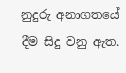නුදුරු අනාගතයේ දීම සිදු වනු ඇත.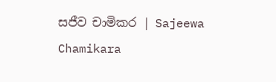සජීව චාමිකර | Sajeewa Chamikara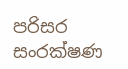පරිසර සංරක්ෂණ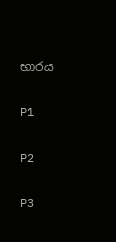භාරය

P1

P2

P3